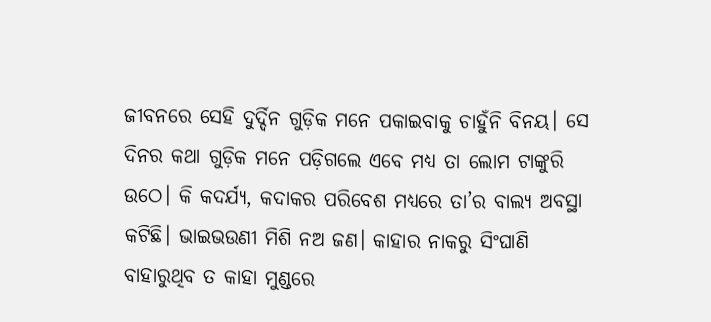ଜୀବନରେ ସେହି ଦୁର୍ଦ୍ଦିନ ଗୁଡ଼ିକ ମନେ ପକାଇବାକୁ ଚାହୁଁନି ବିନୟ। ସେ ଦିନର କଥା ଗୁଡ଼ିକ ମନେ ପଡ଼ିଗଲେ ଏବେ ମଧ୍ୟ ତା ଲୋମ ଟାଙ୍କୁରି ଉଠେ। କି କଦର୍ଯ୍ୟ, କଦାକର ପରିବେଶ ମଧ୍ୟରେ ତା’ର ବାଲ୍ୟ ଅବସ୍ଥା କଟିଛି। ଭାଇଭଉଣୀ ମିଶି ନଅ ଜଣ। କାହାର ନାକରୁ ସିଂଘାଣି ବାହାରୁଥିବ ତ କାହା ମୁଣ୍ଡରେ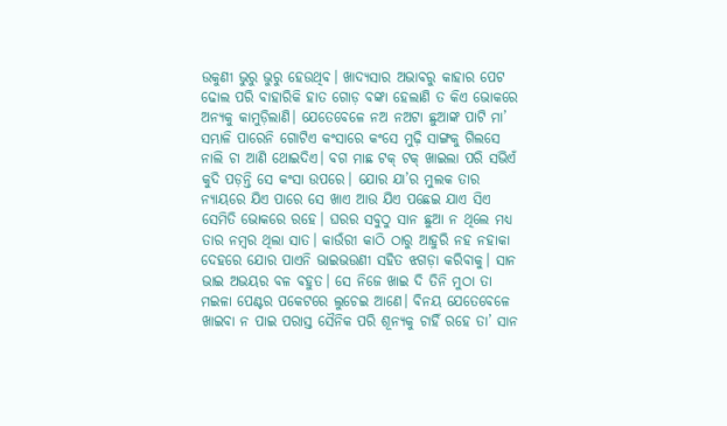ଉକୁଣୀ ଭୁରୁ ଭୁରୁ ହେଉଥିବ। ଖାଦ୍ୟସାର ଅଭାବରୁ କାହାର ପେଟ ଢୋଲ ପରି ବାହାରିକି ହାତ ଗୋଡ଼ ବଙ୍କା ହେଲାଣି ତ କିଏ ଭୋକରେ ଅନ୍ୟକୁ କାମୁଡ଼ିଲାଣି। ଯେତେବେଳେ ନଅ ନଅଟା ଛୁଆଙ୍କ ପାଟି ମା’ ସମ୍ଭାଳି ପାରେନି ଗୋଟିଏ କଂସାରେ କଂସେ ମୁଢ଼ି ସାଙ୍ଗକୁ ଗିଲସେ ନାଲି ଚା ଆଣି ଥୋଇଦିଏ। ବଗ ମାଛ ଟକ୍ ଟକ୍ ଖାଇଲା ପରି ସଭିଏଁ କୁଦି ପଡ଼ନ୍ତି ସେ କଂସା ଉପରେ। ଯୋର ଯା’ର ମୁଲକ ତାର ନ୍ୟାୟରେ ଯିଏ ପାରେ ସେ ଖାଏ ଆଉ ଯିଏ ପଛେଇ ଯାଏ ସିଏ ସେମିତି ଭୋକରେ ରହେ। ଘରର ସବୁଠୁ ସାନ ଛୁଆ ନ ଥିଲେ ମଧ୍ୟ ତାର ନମ୍ବର ଥିଲା ସାତ। କାଉଁରୀ କାଠି ଠାରୁ ଆହୁରି ନହ ନହାକା ଦେହରେ ଯୋର ପାଏନି ଭାଇଭଉଣୀ ସହିତ ଝଗଡ଼ା କରିବାକୁ। ସାନ ଭାଇ ଅଭୟର ବଳ ବହୁତ। ସେ ନିଜେ ଖାଇ ଦି ତିନି ମୁଠା ତା ମଇଳା ପେଣ୍ଟର ପକେଟରେ ଲୁଚେଇ ଆଣେ। ବିନୟ ଯେତେବେଳେ ଖାଇବା ନ ପାଇ ପରାସ୍ତ ସୈନିକ ପରି ଶୂନ୍ୟକୁ ଚାହିଁ ରହେ ତା’ ସାନ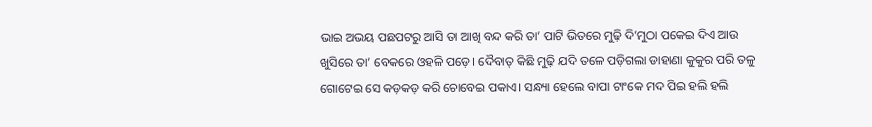ଭାଇ ଅଭୟ ପଛପଟରୁ ଆସି ତା ଆଖି ବନ୍ଦ କରି ତା’ ପାଟି ଭିତରେ ମୁଢ଼ି ଦି’ମୁଠା ପକେଇ ଦିଏ ଆଉ ଖୁସିରେ ତା’ ବେକରେ ଓହଳି ପଡ଼େ। ଦୈବାତ୍ କିଛି ମୁଢ଼ି ଯଦି ତଳେ ପଡ଼ିଗଲା ଡାହାଣା କୁକୁର ପରି ତଳୁ ଗୋଟେଇ ସେ କଡ଼କଡ଼ କରି ଚୋବେଇ ପକାଏ। ସନ୍ଧ୍ୟା ହେଲେ ବାପା ଟାଂକେ ମଦ ପିଇ ହଲି ହଲି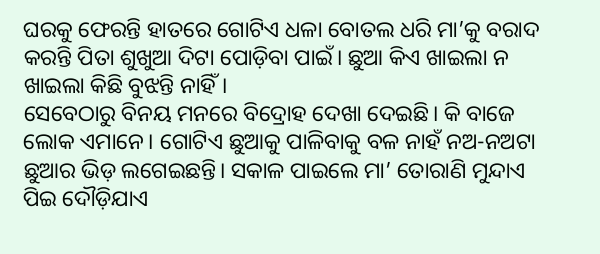ଘରକୁ ଫେରନ୍ତି ହାତରେ ଗୋଟିଏ ଧଳା ବୋତଲ ଧରି ମା’କୁ ବରାଦ କରନ୍ତି ପିତା ଶୁଖୁଆ ଦିଟା ପୋଡ଼ିବା ପାଇଁ। ଛୁଆ କିଏ ଖାଇଲା ନ ଖାଇଲା କିଛି ବୁଝନ୍ତି ନାହିଁ।
ସେବେଠାରୁ ବିନୟ ମନରେ ବିଦ୍ରୋହ ଦେଖା ଦେଇଛି। କି ବାଜେ ଲୋକ ଏମାନେ। ଗୋଟିଏ ଛୁଆକୁ ପାଳିବାକୁ ବଳ ନାହଁ ନଅ-ନଅଟା ଛୁଆର ଭିଡ଼ ଲଗେଇଛନ୍ତି। ସକାଳ ପାଇଲେ ମା’ ତୋରାଣି ମୁନ୍ଦାଏ ପିଇ ଦୌଡ଼ିଯାଏ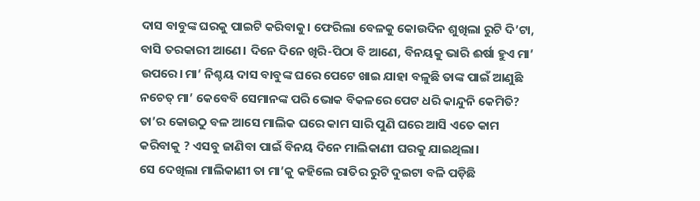ଦାସ ବାବୁଙ୍କ ଘରକୁ ପାଇଟି କରିବାକୁ। ଫେରିଲା ବେଳକୁ କୋଉଦିନ ଶୁଖିଲା ରୁଟି ଦି’ଟା, ବାସି ତରକାରୀ ଆଣେ। ଦିନେ ଦିନେ ଖିରି-ପିଠା ବି ଆଣେ, ବିନୟକୁ ଭାରି ଈର୍ଷା ହୁଏ ମା’ ଉପରେ। ମା’ ନିଶ୍ଚୟ ଦାସ ବାବୁଙ୍କ ଘରେ ପେଟେ ଖାଇ ଯାହା ବଳୁଛି ତାଙ୍କ ପାଇଁ ଆଣୁଛି ନଚେତ୍ ମା’ କେବେବି ସେମାନଙ୍କ ପରି ଭୋକ ବିକଳରେ ପେଟ ଧରି କାନ୍ଦୁନି କେମିତି? ତା’ର କୋଉଠୁ ବଳ ଆସେ ମାଲିକ ଘରେ କାମ ସାରି ପୁଣି ଘରେ ଆସି ଏତେ କାମ କରିବାକୁ ? ଏସବୁ ଜାଣିବା ପାଇଁ ବିନୟ ଦିନେ ମାଲିକାଣୀ ଘରକୁ ଯାଇଥିଲା।
ସେ ଦେଖିଲା ମାଲିକାଣୀ ତା ମା’କୁ କହିଲେ ରାତିର ରୁଟି ଦୁଇଟା ବଳି ପଡ଼ିଛି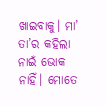ଖାଇବାକୁ। ମା’ ତା’ର କହିଲା ନାଇଁ ଭୋକ ନାହିଁ। ମୋତେ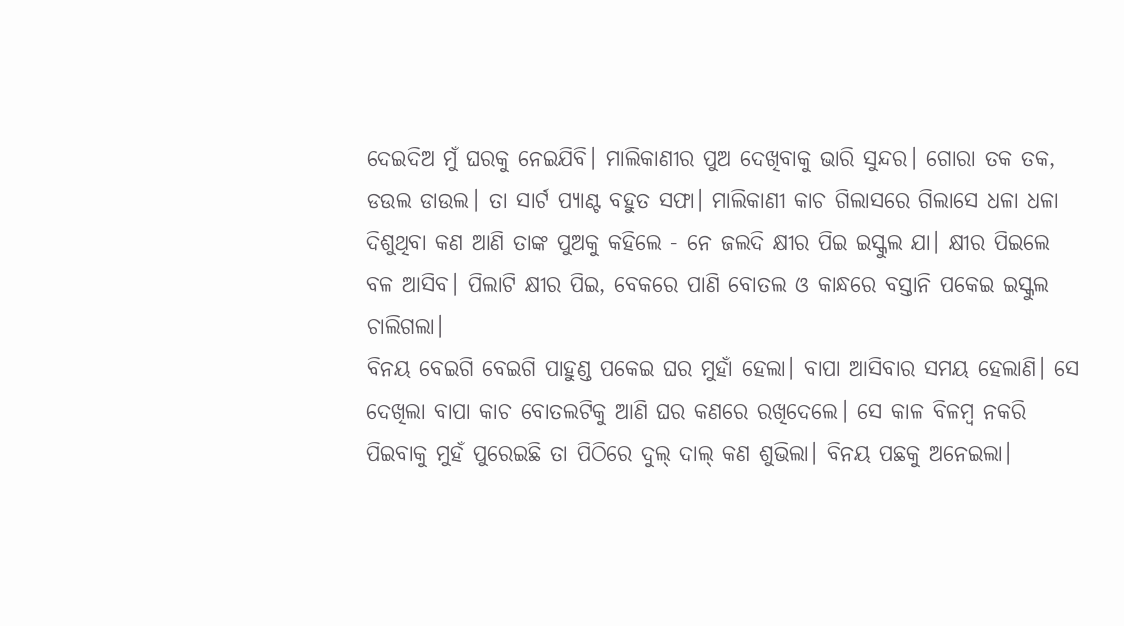ଦେଇଦିଅ ମୁଁ ଘରକୁ ନେଇଯିବି। ମାଲିକାଣୀର ପୁଅ ଦେଖିବାକୁ ଭାରି ସୁନ୍ଦର। ଗୋରା ତକ ତକ, ଡଉଲ ଡାଉଲ। ତା ସାର୍ଟ ପ୍ୟାଣ୍ଟ ବହୁତ ସଫା। ମାଲିକାଣୀ କାଚ ଗିଲାସରେ ଗିଲାସେ ଧଳା ଧଳା ଦିଶୁଥିବା କଣ ଆଣି ତାଙ୍କ ପୁଅକୁ କହିଲେ - ନେ ଜଲଦି କ୍ଷୀର ପିଇ ଇସ୍କୁଲ ଯା। କ୍ଷୀର ପିଇଲେ ବଳ ଆସିବ। ପିଲାଟି କ୍ଷୀର ପିଇ, ବେକରେ ପାଣି ବୋତଲ ଓ କାନ୍ଧରେ ବସ୍ତାନି ପକେଇ ଇସ୍କୁଲ ଚାଲିଗଲା।
ବିନୟ ବେଇଗି ବେଇଗି ପାହୁଣ୍ଡ ପକେଇ ଘର ମୁହାଁ ହେଲା। ବାପା ଆସିବାର ସମୟ ହେଲାଣି। ସେ ଦେଖିଲା ବାପା କାଚ ବୋତଲଟିକୁ ଆଣି ଘର କଣରେ ରଖିଦେଲେ। ସେ କାଳ ବିଳମ୍ବ ନକରି ପିଇବାକୁ ମୁହଁ ପୁରେଇଛି ତା ପିଠିରେ ଦୁଲ୍ ଦାଲ୍ କଣ ଶୁଭିଲା। ବିନୟ ପଛକୁ ଅନେଇଲା।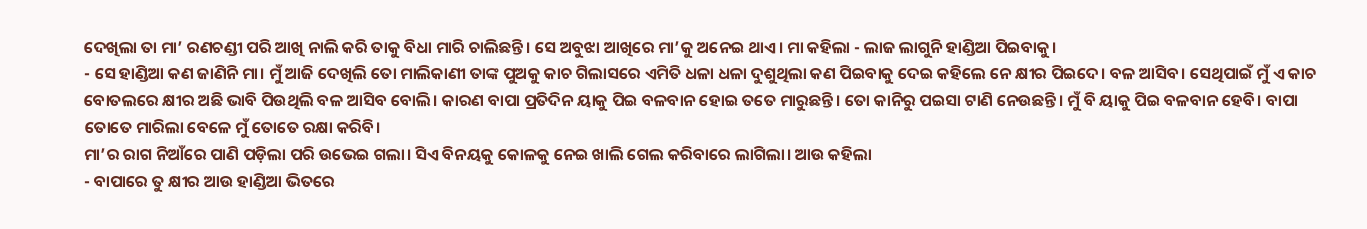ଦେଖିଲା ତା ମା’ ରଣଚଣ୍ଡୀ ପରି ଆଖି ନାଲି କରି ତାକୁ ବିଧା ମାରି ଚାଲିଛନ୍ତି। ସେ ଅବୁଝା ଆଖିରେ ମା’କୁ ଅନେଇ ଥାଏ। ମା କହିଲା - ଲାଜ ଲାଗୁନି ହାଣ୍ଡିଆ ପିଇବାକୁ।
- ସେ ହାଣ୍ଡିଆ କଣ ଜାଣିନି ମା। ମୁଁ ଆଜି ଦେଖିଲି ତୋ ମାଲିକାଣୀ ତାଙ୍କ ପୁଅକୁ କାଚ ଗିଲାସରେ ଏମିତି ଧଳା ଧଳା ଦୁଶୁଥିଲା କଣ ପିଇବାକୁ ଦେଇ କହିଲେ ନେ କ୍ଷୀର ପିଇଦେ। ବଳ ଆସିବ। ସେଥିପାଇଁ ମୁଁ ଏ କାଚ ବୋତଲରେ କ୍ଷୀର ଅଛି ଭାବି ପିଉଥିଲି ବଳ ଆସିବ ବୋଲି। କାରଣ ବାପା ପ୍ରତିଦିନ ୟାକୁ ପିଇ ବଳବାନ ହୋଇ ତତେ ମାରୁଛନ୍ତି। ତୋ କାନିରୁ ପଇସା ଟାଣି ନେଉଛନ୍ତି। ମୁଁ ବି ୟାକୁ ପିଇ ବଳବାନ ହେବି। ବାପା ତୋତେ ମାରିଲା ବେଳେ ମୁଁ ତୋତେ ରକ୍ଷା କରିବି।
ମା’ର ରାଗ ନିଆଁରେ ପାଣି ପଡ଼ିଲା ପରି ଉଭେଇ ଗଲା। ସିଏ ବିନୟକୁ କୋଳକୁ ନେଇ ଖାଲି ଗେଲ କରିବାରେ ଲାଗିଲା। ଆଉ କହିଲା
- ବାପାରେ ତୁ କ୍ଷୀର ଆଉ ହାଣ୍ଡିଆ ଭିତରେ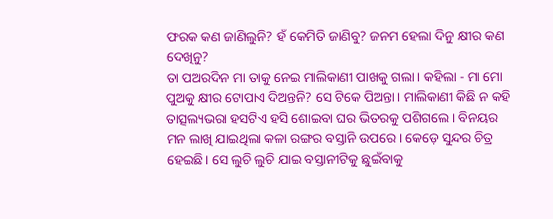ଫରକ କଣ ଜାଣିଲୁନି? ହଁ କେମିତି ଜାଣିବୁ? ଜନମ ହେଲା ଦିନୁ କ୍ଷୀର କଣ ଦେଖିନୁ?
ତା ପଅରଦିନ ମା ତାକୁ ନେଇ ମାଲିକାଣୀ ପାଖକୁ ଗଲା। କହିଲା - ମା ମୋ ପୁଅକୁ କ୍ଷୀର ଟୋପାଏ ଦିଅନ୍ତନି? ସେ ଟିକେ ପିଅନ୍ତା। ମାଲିକାଣୀ କିଛି ନ କହି ତାତ୍ସଲ୍ୟଭରା ହସଟିଏ ହସି ଶୋଇବା ଘର ଭିତରକୁ ପଶିଗଲେ। ବିନୟର ମନ ଲାଖି ଯାଇଥିଲା କଳା ରଙ୍ଗର ବସ୍ତାନି ଉପରେ। କେଡ଼େ ସୁନ୍ଦର ଚିତ୍ର ହେଇଛି। ସେ ଲୁଚି ଲୁଚି ଯାଇ ବସ୍ତାନୀଟିକୁ ଛୁଇଁବାକୁ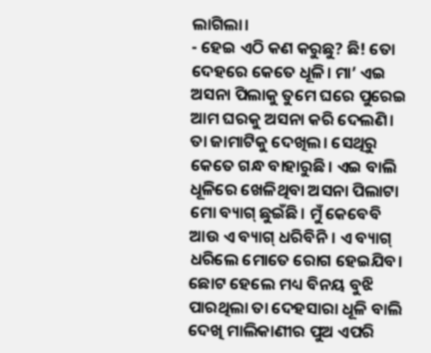ଲାଗିଲା।
- ହେଇ ଏଠି କଣ କରୁଛୁ? ଛି! ତୋ ଦେହରେ କେତେ ଧୂଳି। ମା’ ଏଇ ଅସନା ପିଲାକୁ ତୁମେ ଘରେ ପୁରେଇ ଆମ ଘରକୁ ଅସନା କରି ଦେଲଣି। ତା ଜାମାଟିକୁ ଦେଖିଲ। ସେଥିରୁ କେତେ ଗନ୍ଧ ବାହାରୁଛି। ଏଇ ବାଲି ଧୂଳିରେ ଖେଳିଥିବା ଅସନା ପିଲାଟା ମୋ ବ୍ୟାଗ୍ ଛୁଇଁଛି। ମୁଁ କେବେବି ଆଉ ଏ ବ୍ୟାଗ୍ ଧରିବିନି। ଏ ବ୍ୟାଗ୍ ଧରିଲେ ମୋତେ ରୋଗ ହେଇଯିବ।
ଛୋଟ ହେଲେ ମଧ୍ୟ ବିନୟ ବୁଝି ପାରଥିଲା ତା ଦେହସାରା ଧୂଳି ବାଲି ଦେଖି ମାଲିକାଣୀର ପୁଅ ଏପରି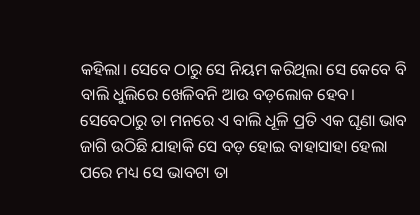କହିଲା। ସେବେ ଠାରୁ ସେ ନିୟମ କରିଥିଲା ସେ କେବେ ବି ବାଲି ଧୁଲିରେ ଖେଳିବନି ଆଉ ବଡ଼ଲୋକ ହେବ।
ସେବେଠାରୁ ତା ମନରେ ଏ ବାଲି ଧୂଳି ପ୍ରତି ଏକ ଘୃଣା ଭାବ ଜାଗି ଉଠିଛି ଯାହାକି ସେ ବଡ଼ ହୋଇ ବାହାସାହା ହେଲା ପରେ ମଧ୍ୟ ସେ ଭାବଟା ତା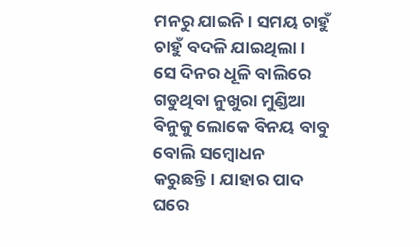ମନରୁ ଯାଇନି। ସମୟ ଚାହୁଁ ଚାହୁଁ ବଦଳି ଯାଇଥିଲା। ସେ ଦିନର ଧୂଳି ବାଲିରେ ଗଡୁଥିବା ନୁଖୁରା ମୁଣ୍ଡିଆ ବିନୁକୁ ଲୋକେ ବିନୟ ବାବୁ ବୋଲି ସମ୍ବୋଧନ କରୁଛନ୍ତି। ଯାହାର ପାଦ ଘରେ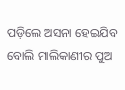ପଡ଼ିଲେ ଅସନା ହେଇଯିବ ବୋଲି ମାଲିକାଣୀର ପୁଅ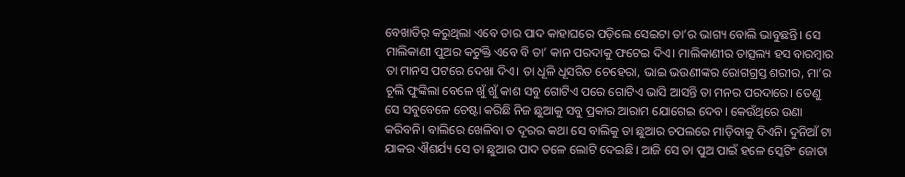ବେଖାତିର୍ କରୁଥିଲା ଏବେ ତାର ପାଦ କାହାଘରେ ପଡ଼ିଲେ ସେଇଟା ତା’ର ଭାଗ୍ୟ ବୋଲି ଭାବୁଛନ୍ତି। ସେ ମାଲିକାଣୀ ପୁଅର କଟୁକ୍ତି ଏବେ ବି ତା’ କାନ ପରଦାକୁ ଫଟେଇ ଦିଏ। ମାଲିକାଣୀର ତାତ୍ସଲ୍ୟ ହସ ବାରମ୍ବାର ତା ମାନସ ପଟରେ ଦେଖା ଦିଏ। ତା ଧୂଳି ଧୂସରିତ ଚେହେରା, ଭାଇ ଭଉଣୀଙ୍କର ରୋଗଗ୍ରସ୍ତ ଶରୀର, ମା’ର ଚୂଲି ଫୁଙ୍କିଲା ବେଳେ ଖୁଁ ଖୁଁ କାଶ ସବୁ ଗୋଟିଏ ପରେ ଗୋଟିଏ ଭାସି ଆସନ୍ତି ତା ମନର ପରଦାରେ। ତେଣୁ ସେ ସବୁବେଳେ ଚେଷ୍ଟା କରିଛି ନିଜ ଛୁଆକୁ ସବୁ ପ୍ରକାର ଆରାମ ଯୋଗେଇ ଦେବ। କେଉଁଥିରେ ଉଣା କରିବନି। ବାଲିରେ ଖେଳିବା ତ ଦୂରର କଥା ସେ ବାଲିକୁ ତା ଛୁଆର ଚପଲରେ ମାଡ଼ିବାକୁ ଦିଏନି। ଦୁନିଆଁ ଟା ଯାକର ଐଶର୍ଯ୍ୟ ସେ ତା ଛୁଆର ପାଦ ତଳେ ଲୋଟି ଦେଇଛି। ଆଜି ସେ ତା ପୁଅ ପାଇଁ ହଳେ ସ୍କେଟିଂ ଜୋତା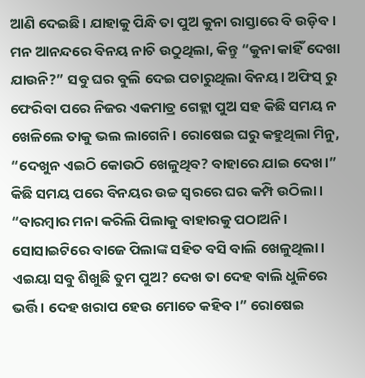ଆଣି ଦେଇଛି। ଯାହାକୁ ପିନ୍ଧି ତା ପୁଅ କୁନା ରାସ୍ତାରେ ବି ଉଡ଼ିବ।
ମନ ଆନନ୍ଦରେ ବିନୟ ନାଚି ଉଠୁଥିଲା, କିନ୍ତୁ “କୁନା କାହିଁ ଦେଖା ଯାଉନି?” ସବୁ ଘର ବୁଲି ଦେଇ ପଚାରୁଥିଲା ବିନୟ। ଅଫିସ୍ ରୁ ଫେରିବା ପରେ ନିଜର ଏକମାତ୍ର ଗେହ୍ଲା ପୁଅ ସହ କିଛି ସମୟ ନ ଖେଳିଲେ ତାକୁ ଭଲ ଲାଗେନି। ରୋଷେଇ ଘରୁ କହୁଥିଲା ମିନୁ, “ଦେଖୁନ ଏଇଠି କୋଉଠି ଖେଳୁଥିବ? ବାହାରେ ଯାଇ ଦେଖ।”
କିଛି ସମୟ ପରେ ବିନୟର ଉଚ୍ଚ ସ୍ବରରେ ଘର କମ୍ପି ଉଠିଲା। “ବାରମ୍ବାର ମନା କରିଲି ପିଲାକୁ ବାହାରକୁ ପଠାଅନି। ସୋସାଇଟିରେ ବାଜେ ପିଲାଙ୍କ ସହିତ ବସି ବାଲି ଖେଳୁଥିଲା। ଏଇୟା ସବୁ ଶିଖୁଛି ତୁମ ପୁଅ? ଦେଖ ତା ଦେହ ବାଲି ଧୁଳିରେ ଭର୍ତ୍ତି। ଦେହ ଖରାପ ହେଉ ମୋତେ କହିବ।” ରୋଷେଇ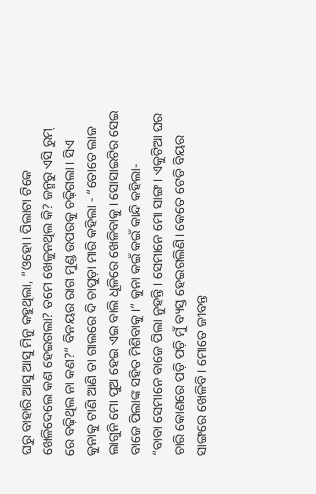ଘରୁ ବାହାରି ଆସୁ ଆସୁ ମିନୁ କହୁଥିଲା, “ଓହୋ। ପିଲାଟା ଟିକେ ଖେଳିଦେଲେ କଣ ହେଇଗଲା? ତମେ ଖେଳୁନଥିଲ କି? ଜନ୍ମରୁ ଏସି ରୁମ୍ ରେ ବଢ଼ିଥିଲ ନା କଣ?” ବିନୟର ରାଗ ମୁଣ୍ଡ ଉପରକୁ ଚଢ଼ିଗଲା। ସିଏ କୁନାକୁ ଟାଣି ଆଣି ତା ଗାଲରେ ଦି ଚାପୁଡ଼ା ମାରି କହିଲା - “ତୋତେ ଲାଜ ଲାଗୁନି ମୋ ପୁଅ ହେଇ ଏଇ ବାଲି ଧୂଳିରେ ଖେଳିବାକୁ। ସୋସାଇଟିର ସେଇ ବାଜେ ପିଲାଙ୍କ ସହିତ ମିଶିବାକୁ।” କୁନା କଇଁ କଇଁ କାନ୍ଦି କହିଲା-
“ବାବା ସେମାନେ ବାଜେ ପିଲା ନୁହନ୍ତି। ସେମାନେ ମୋ ସାଙ୍ଗ। ଏକୁଟିଆ ଘର ଚାରି କୋଣରେ ପଡ଼ି ପଡ଼ି ମୁଁ ବ୍ୟସ୍ତ ହେଇଗଲିଣି। କେତେ ଟେଡି ବିୟର ସାଙ୍ଗରେ ଖେଳିବି। ମୋତେ ଜୀବନ୍ତ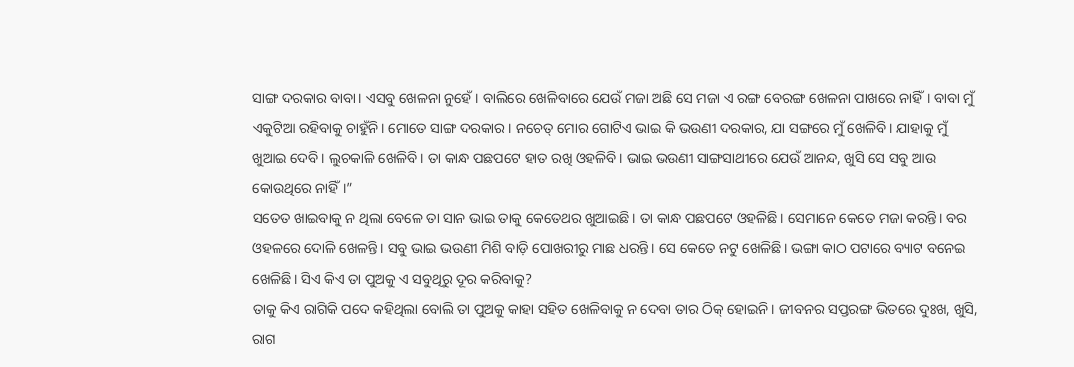ସାଙ୍ଗ ଦରକାର ବାବା। ଏସବୁ ଖେଳନା ନୁହେଁ। ବାଲିରେ ଖେଳିବାରେ ଯେଉଁ ମଜା ଅଛି ସେ ମଜା ଏ ରଙ୍ଗ ବେରଙ୍ଗ ଖେଳନା ପାଖରେ ନାହିଁ। ବାବା ମୁଁ ଏକୁଟିଆ ରହିବାକୁ ଚାହୁଁନି। ମୋତେ ସାଙ୍ଗ ଦରକାର। ନଚେତ୍ ମୋର ଗୋଟିଏ ଭାଇ କି ଭଉଣୀ ଦରକାର, ଯା ସଙ୍ଗରେ ମୁଁ ଖେଳିବି। ଯାହାକୁ ମୁଁ ଖୁଆଇ ଦେବି। ଲୁଚକାଳି ଖେଳିବି। ତା କାନ୍ଧ ପଛପଟେ ହାତ ରଖି ଓହଳିବି। ଭାଇ ଭଉଣୀ ସାଙ୍ଗସାଥୀରେ ଯେଉଁ ଆନନ୍ଦ, ଖୁସି ସେ ସବୁ ଆଉ କୋଉଥିରେ ନାହିଁ।”
ସତେତ ଖାଇବାକୁ ନ ଥିଲା ବେଳେ ତା ସାନ ଭାଇ ତାକୁ କେତେଥର ଖୁଆଇଛି। ତା କାନ୍ଧ ପଛପଟେ ଓହଳିଛି। ସେମାନେ କେତେ ମଜା କରନ୍ତି। ବର ଓହଳରେ ଦୋଳି ଖେଳନ୍ତି। ସବୁ ଭାଇ ଭଉଣୀ ମିଶି ବାଡ଼ି ପୋଖରୀରୁ ମାଛ ଧରନ୍ତି। ସେ କେତେ ନଟୁ ଖେଳିଛି। ଭଙ୍ଗା କାଠ ପଟାରେ ବ୍ୟାଟ ବନେଇ ଖେଳିଛି। ସିଏ କିଏ ତା ପୁଅକୁ ଏ ସବୁଥିରୁ ଦୂର କରିବାକୁ?
ତାକୁ କିଏ ରାଗିକି ପଦେ କହିଥିଲା ବୋଲି ତା ପୁଅକୁ କାହା ସହିତ ଖେଳିବାକୁ ନ ଦେବା ତାର ଠିକ୍ ହୋଇନି। ଜୀବନର ସପ୍ତରଙ୍ଗ ଭିତରେ ଦୁଃଖ, ଖୁସି, ରାଗ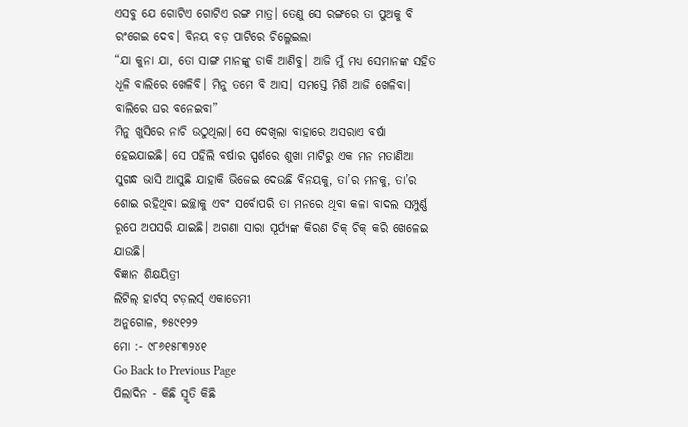ଏସବୁ ଯେ ଗୋଟିଏ ଗୋଟିଏ ରଙ୍ଗ ମାତ୍ର। ତେଣୁ ସେ ରଙ୍ଗରେ ତା ପୁଅକୁ ବି ରଂଗେଇ ଦେବ। ବିନୟ ବଡ଼ ପାଟିରେ ଚିଲ୍ଳେଇଲା
“ଯା କୁନା ଯା, ତୋ ସାଙ୍ଗ ମାନଙ୍କୁ ଡାକି ଆଣିବୁ। ଆଜି ମୁଁ ମଧ୍ୟ ସେମାନଙ୍କ ସହିତ ଧୂଳି ବାଲିରେ ଖେଳିବି। ମିନୁ ତମେ ବି ଆସ। ସମସ୍ତେ ମିଶି ଆଜି ଖେଳିବା। ବାଲିରେ ଘର ବନେଇବା”
ମିନୁ ଖୁସିରେ ନାଚି ଉଠୁଥିଲା। ସେ ଦେଖିଲା ବାହାରେ ଅସରାଏ ବର୍ଷା ହେଇଯାଇଛି। ସେ ପହିଲି ବର୍ଷାର ସ୍ପର୍ଶରେ ଶୁଖା ମାଟିରୁ ଏକ ମନ ମତାଣିଆ ସୁଗନ୍ଧ ଭାସି ଆସୁଛି ଯାହାକି ଭିଜେଇ ଦେଉଛି ବିନୟକୁ, ତା’ର ମନକୁ, ତା’ର ଶୋଇ ରହିଥିବା ଇଚ୍ଛାକୁ ଏବଂ ସର୍ବୋପରି ତା ମନରେ ଥିବା କଳା ବାଦଲ ସମ୍ପୁର୍ଣ୍ଣ ରୂପେ ଅପସରି ଯାଇଛି। ଅଗଣା ସାରା ସୂର୍ଯ୍ୟଙ୍କ କିରଣ ଚିକ୍ ଚିକ୍ କରି ଖେଳେଇ ଯାଉଛି।
ବିଜ୍ଞାନ ଶିକ୍ଷୟିତ୍ରୀ
ଲିଟିଲ୍ ହାର୍ଟସ୍ ଟଡ଼ଲର୍ସ୍ ଏକାଡେମୀ
ଅନୁଗୋଳ, ୭୫୯୧୨୨
ମୋ :- ୯୮୬୧୫୮୩୨୪୧
Go Back to Previous Page
ପିଲାଦିନ - କିଛି ସ୍ମୃତି କିଛି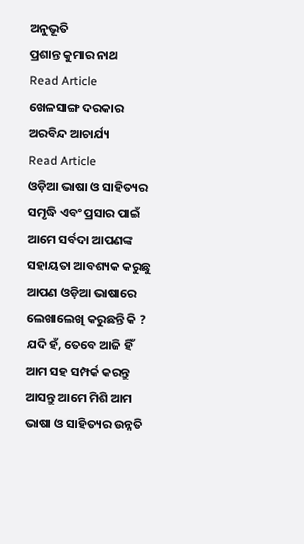ଅନୁଭୂତି
ପ୍ରଶାନ୍ତ କୁମାର ନାଥ
Read Article
ଖେଳସାଙ୍ଗ ଦରକାର
ଅରବିନ୍ଦ ଆଚାର୍ଯ୍ୟ
Read Article
ଓଡ଼ିଆ ଭାଷା ଓ ସାହିତ୍ୟର ସମୃଦ୍ଧି ଏବଂ ପ୍ରସାର ପାଇଁ ଆମେ ସର୍ବଦା ଆପଣଙ୍କ ସହାୟତା ଆବଶ୍ୟକ କରୁଛୁ ଆପଣ ଓଡ଼ିଆ ଭାଷାରେ ଲେଖାଲେଖି କରୁଛନ୍ତି କି ? ଯଦି ହଁ, ତେବେ ଆଜି ହିଁ ଆମ ସହ ସମ୍ପର୍କ କରନ୍ତୁ ଆସନ୍ତୁ ଆମେ ମିଶି ଆମ ଭାଷା ଓ ସାହିତ୍ୟର ଉନ୍ନତି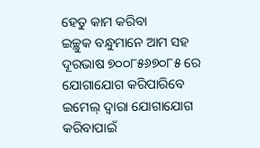ହେତୁ କାମ କରିବା
ଇଚ୍ଛୁକ ବନ୍ଧୁମାନେ ଆମ ସହ ଦୂରଭାଷ ୭୦୦୮୫୬୭୦୮୫ ରେ ଯୋଗାଯୋଗ କରିପାରିବେ
ଇମେଲ୍ ଦ୍ବାରା ଯୋଗାଯୋଗ କରିବାପାଇଁ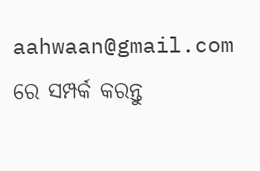aahwaan@gmail.com ରେ ସମ୍ପର୍କ କରନ୍ତୁ